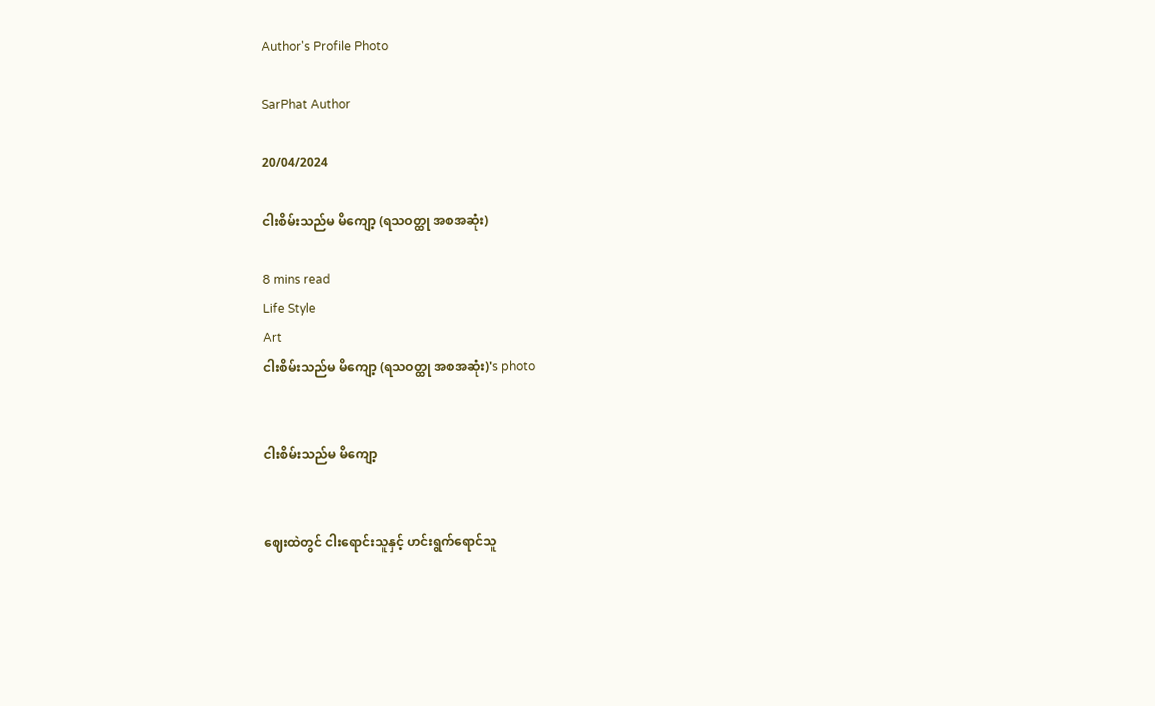Author's Profile Photo

SarPhat Author

20/04/2024

ငါးစိမ်းသည်မ မိကျော့ (ရသဝတ္ထု အစအဆုံး)

8 mins read
Life Style
Art
ငါးစိမ်းသည်မ မိကျော့ (ရသဝတ္ထု အစအဆုံး)'s photo


ငါးစိမ်းသည်မ မိကျော့


ဈေးထဲတွင် ငါးရောင်းသူနှင့် ဟင်းရွက်ရောင်သူ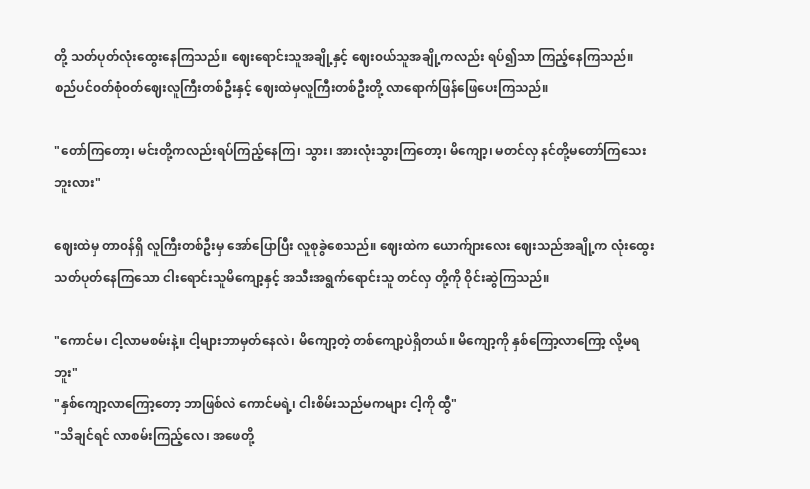တို့ သတ်ပုတ်လုံးထွေးနေကြသည်။ ဈေးရောင်းသူအချို့နှင့် ဈေး၀ယ်သူအချို့ကလည်း ရပ်၍သာ ကြည့်နေကြသည်။ စည်ပင်၀တ်စုံ၀တ်ဈေးလူကြီးတစ်ဦးနှင့် ဈေးထဲမှလူကြီးတစ်ဦးတို့ လာရောက်ဖြန်ဖြေပေးကြသည်။

"တော်ကြတော့၊ မင်းတို့ကလည်းရပ်ကြည့်နေကြ၊ သွား၊ အားလုံးသွားကြတော့၊ မိကျော့၊ မတင်လှ နင်တို့မတော်ကြသေးဘူးလား"

ဈေးထဲမှ တာ၀န်ရှိ လူကြီးတစ်ဦးမှ အော်ပြောပြီး လူစုခွဲစေသည်။ ဈေးထဲက ယောက်ျားလေး ဈေးသည်အချို့က လုံးထွေးသတ်ပုတ်နေကြသော ငါးရောင်းသူမိကျော့နှင့် အသီးအရွက်ရောင်းသူ တင်လှ တို့ကို ဝိုင်းဆွဲကြသည်။

"ကောင်မ၊ ငါ့လာမစမ်းနဲ့။ ငါ့များဘာမှတ်နေလဲ၊ မိကျော့တဲ့ တစ်ကျော့ပဲရှိတယ်။ မိကျော့ကို နှစ်ကြော့လာကြော့ လို့မရဘူး"
"နှစ်ကျော့လာကြော့တော့ ဘာဖြစ်လဲ ကောင်မရဲ့၊ ငါးစိမ်းသည်မကများ ငါ့ကို ထွီ"
"သိချင်ရင် လာစမ်းကြည့်လေ၊ အဖေတို့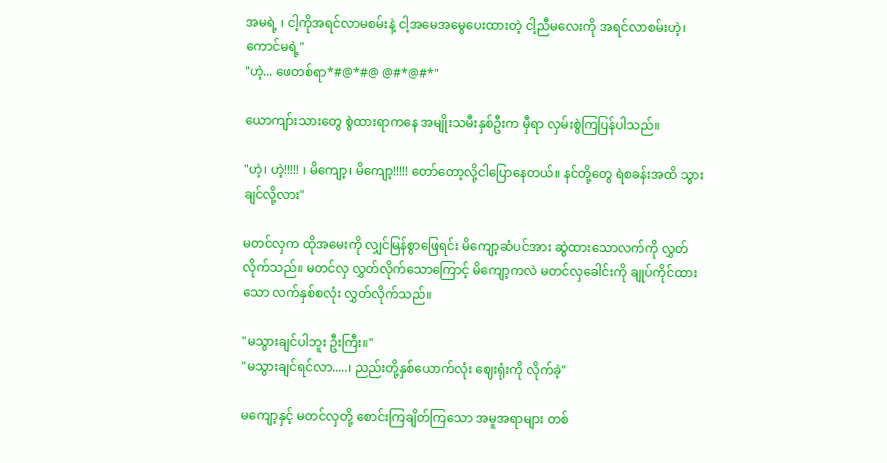အမရဲ့ ၊ ငါ့ကိုအရင်လာမစမ်းနဲ့ ငါ့အမေအမွေပေးထားတဲ့ ငါ့ညီမလေးကို အရင်လာစမ်းဟဲ့၊ ကောင်မရဲ့"
"ဟဲ့... ဖေတစ်ရာ*#@*#@ @#*@#*"

ယောကျာ်းသားတွေ စွဲထားရာကနေ အမျိုးသမီးနှစ်ဦးက မှီရာ လှမ်းစွဲကြပြန်ပါသည်။

"ဟဲ့၊ ဟဲ့!!!!! ၊ မိကျော့၊ မိကျော့!!!!! တော်တော့‌လို့ငါပြောနေတယ်။ နင်တို့တွေ ရဲစခန်းအထိ သွားချင်လို့လား"

မတင်လှက ထိုအမေးကို လျှင်မြန်စွာဖြေရင်း မိကျော့ဆံပင်အား ဆွဲထားသောလက်ကို လွှတ်လိုက်သည်။ မတင်လှ လွှတ်လိုက်သောကြောင့် မိကျော့ကလဲ မတင်လှခေါင်းကို ချုပ်ကိုင်ထားသော လက်နှစ်စလုံး လွှတ်လိုက်သည်။

"မသွားချင်ပါဘူး ဦးကြီး။"
"မသွားချင်ရင်လာ.....၊ ညည်းတို့နှစ်ယောက်လုံး ဈေးရုံးကို လိုက်ခဲ့"

မကျော့နှင့် မတင်လှတို့ စောင်းကြချိတ်ကြသော အမူအရာများ တစ်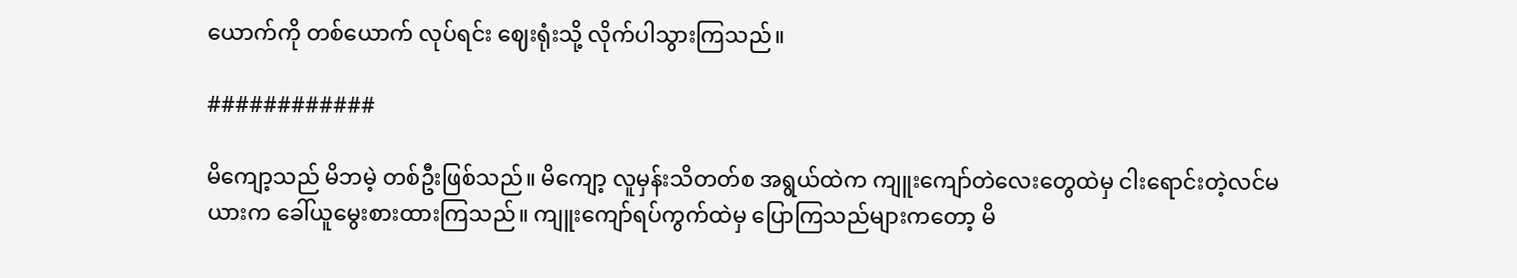ယောက်ကို တစ်ယောက် လုပ်ရင်း ဈေးရုံးသို့ လိုက်ပါသွားကြသည်။

############

မိကျော့သည် မိဘမဲ့ တစ်ဦးဖြစ်သည်။ မိကျော့ လူမှန်းသိတတ်စ အရွယ်ထဲက ကျူးကျော်တဲလေးတွေထဲမှ ငါးရောင်းတဲ့လင်မယားက ခေါ်ယူမွေးစားထားကြသည်။ ကျူးကျော်ရပ်ကွက်ထဲမှ ပြောကြသည်များကတော့ မိ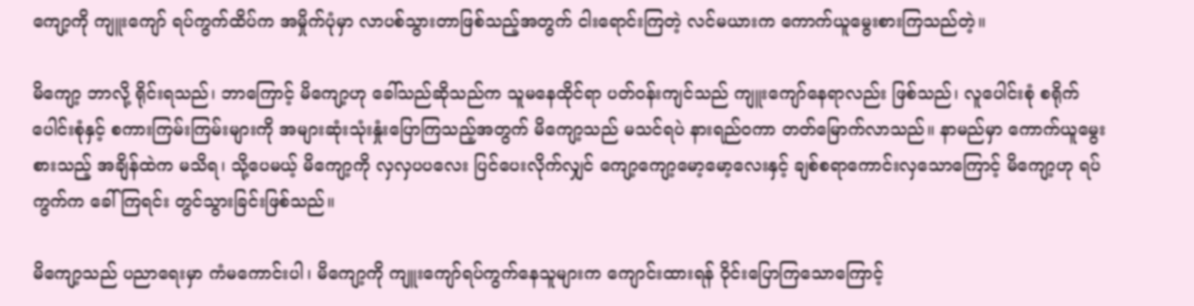ကျော့ကို ကျူးကျော် ရပ်ကွက်ထိပ်က အမှိုက်ပုံမှာ လာပစ်သွားတာဖြစ်သည့်အတွက် ငါးရောင်းကြတဲ့ လင်မယားက ကောက်ယူမွေးစားကြသည်တဲ့။

မိကျော့ ဘာလို့ ရိုင်းရသည်၊ ဘာကြောင့် မိကျော့ဟု ခေါ်သည်ဆိုသည်က သူမနေထိုင်ရာ ပတ်၀န်းကျင်သည် ကျူးကျော်နေရာလည်း ဖြစ်သည်၊ လူပေါင်းစုံ စရိုက်ပေါင်းစုံနှင့် စကားကြမ်းကြမ်းများကို အများဆုံးသုံးနှုံးပြောကြသည့်အတွက် မိကျော့သည် မသင်ရပဲ နားရည်၀ကာ တတ်မြောက်လာသည်။ နာမည်မှာ ကောက်ယူမွေးစားသည့် အချိန်ထဲက မသိရ၊ သို့ပေမယ့် မိကျော့ကို လှလှပပလေး ပြင်ပေးလိုက်လျှင် ကျော့ကျော့မော့မော့လေးနှင့် ချစ်စရာကောင်းလှသောကြောင့် မိကျော့ဟု ရပ်ကွက်က ခေါ်ကြရင်း တွင်သွားခြင်းဖြစ်သည်။

မိကျော့သည် ပညာရေးမှာ ကံမကောင်းပါ၊ မိကျော့ကို ကျူးကျော်ရပ်ကွက်နေသူများက ကျောင်းထားရန် ဝိုင်းပြောကြသောကြောင့်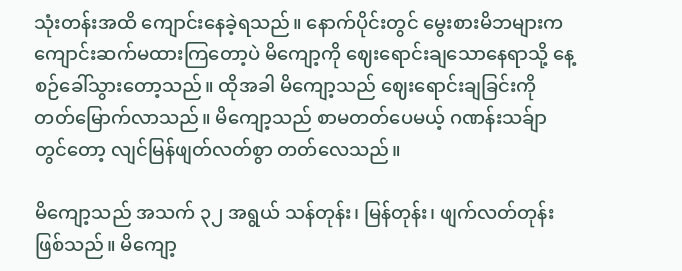သုံးတန်းအထိ ကျောင်းနေခဲ့ရသည်။ နောက်ပိုင်းတွင် မွေးစားမိဘများက ကျောင်းဆက်မထားကြတော့ပဲ မိကျော့ကို ဈေးရောင်းချသောနေရာသို့ နေ့စဉ်ခေါ်သွားတော့သည်။ ထိုအခါ မိကျော့သည် ဈေးရောင်းချခြင်းကို တတ်မြောက်လာသည်။ မိကျော့သည် စာမတတ်ပေမယ့် ဂဏန်းသခ်ျာတွင်တော့ လျင်မြန်ဖျတ်လတ်စွာ တတ်လေသည်။

မိကျော့သည် အသက် ၃၂ အရွယ် သန်တုန်း၊ မြန်တုန်း၊ ဖျက်လတ်တုန်း ဖြစ်သည်။ မိကျော့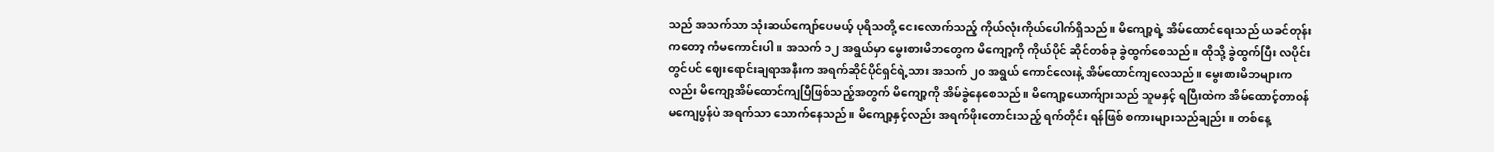သည် အသက်သာ သုံးဆယ်ကျော်ပေမယ့် ပုရိသတို့ ငေးလောက်သည့် ကိုယ်လုံးကိုယ်ပေါက်ရှိသည်။ မိကျော့ရဲ့ အိမ်ထောင်ရေးသည် ယခင်တုန်းကတော့ ကံမကောင်းပါ။ အသက် ၁၂ အရွယ်မှာ မွေးစားမိဘတွေက မိကျော့ကို ကိုယ်ပိုင် ဆိုင်တစ်ခု ခွဲထွက်စေသည်။ ထိုသို့ ခွဲထွက်ပြီး လပိုင်းတွင်ပင် ဈေးရောင်းချရာအနီးက အရက်ဆိုင်ပိုင်ရှင်ရဲ့သား အသက် ၂၀ အရွယ် ကောင်လေးနဲ့ အိမ်ထောင်ကျလေသည်။ မွေးစားမိဘများကလည်း မိကျော့အိမ်ထောင်ကျပြီဖြစ်သည့်အတွက် မိကျော့ကို အိမ်ခွဲနေစေသည်။ မိကျော့ယောက်ျားသည် သူမနှင့် ရပြီးထဲက အိမ်ထောင့်တာ၀န်မကျေပွန်ပဲ အရက်သာ သောက်နေသည်။ မိကျော့နှင့်လည်း အရက်ဖိုးတောင်းသည့် ရက်တိုင်း ရန်ဖြစ် စကားများသည်ချည်း။ တစ်နေ့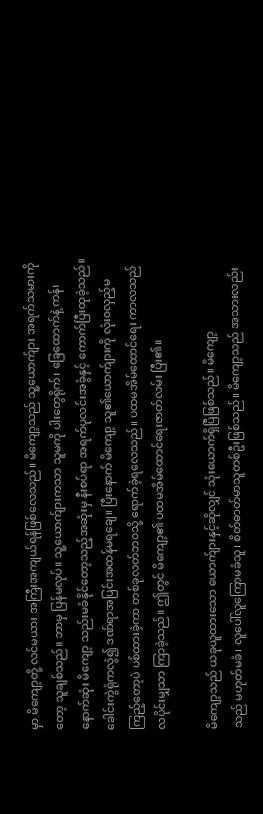မှာ မိကျော့တို့ လင်မယား အကြီးအကျယ်ရန်ဖြစ်လေသည်။ မိကျော့သည် သူ့ယောက်ျား အရက်သမားကိုတော့ သူချစ်သည်။ ဘာမှ ပြန်မလုပ်။ သူ့ယောက်ျားကသာ သူမကို ပါးတွေရိုက်၊ ခြေထောက်နဲ့ ကန်၊ နောက်ဆုံး မိကျော့ သည်းမခံနိုင်တော့သည့်အဆုံးမှ နီးစပ်ရာ အရက်ပုလင်းအခွံနှင့် ကောက်ပြီးထုခဲ့သည်။ ခေါင်းကွဲရုံကလွဲ၍ ဒဏ်ရာအပြင်းအထန်မရချေ။ ပြီးနောက် မိကျော့ သူ၏ယောက်ျားကို လုံး၀လှည့်မကြည့်တော့ပဲ ပစ်ထားခဲ့ကာ တစ်ခုလတ်ဘ၀သို့ ရောက်ခဲ့ရလေသည်။ ပထမအိမ်ထောင်ရေး ကာလသည် လပိုင်းမျှသာ ကြာခဲ့သည်။ ဤတွင် မိကျော့၏ ပထမအိမ်ထောင်ရေးဇာတ်လမ်း ပြီး၏။

မိကျော့သည် ယခုယူထားသော ယောက်ျားနှင့်ဆိုလျှင် သုံးယောက်ရှိပြီဖြစ်သည်။ မိကျော့
သည် မဟုတ်မခံ၊ လူပေါ်လူကြောမခံသူ၊ စိတ်ဓာတ်မာသူတစ်ဦးဖြစ်သည်။ မိကျော့သည် အသားလည်း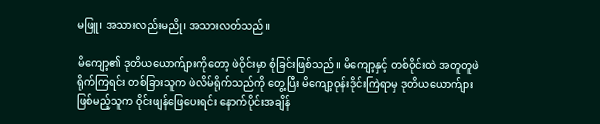မဖြူ၊ အသားလည်းမညို၊ အသားလတ်သည်။

မိကျော့၏ ဒုတိယယောက်ျားကိုတော့ ဖဲဝိုင်းမှာ စုံခြင်းဖြစ်သည်။ မိကျော့နှင့် တစ်ဝိုင်းထဲ အတူတူဖဲရိုက်ကြရင်း တစ်ခြားသူက ဖဲလိမ်ရိုက်သည်ကို တွေ့ပြီး မိကျော့ဝုန်းဒိုင်းကြဲရာမှ ဒုတိယယောက်ျားဖြစ်မည့်သူက ဝိုင်းဖျန်ဖြေပေးရင်း နောက်ပိုင်းအချိန်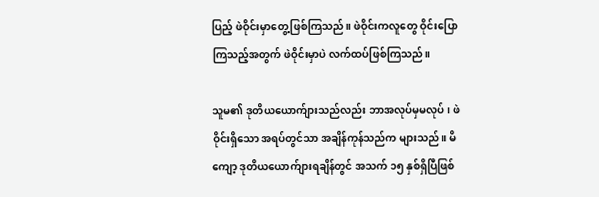ပြည့် ဖဲဝိုင်းမှာတွေ့ဖြစ်ကြသည်။ ဖဲဝိုင်းကလူတွေ ဝိုင်းပြောကြသည့်အတွက် ဖဲဝိုင်းမှာပဲ လက်ထပ်ဖြစ်ကြသည်။

သူမ၏ ဒုတိယယောက်ျားသည်လည်း ဘာအလုပ်မှမလုပ်၊ ဖဲဝိုင်းရှိသော အရပ်တွင်သာ အချိန်ကုန်သည်က များသည်။ မိကျော့ ဒုတိယယောက်ျားရချိန်တွင် အသက် ၁၅ နှစ်ရှိပြီဖြစ်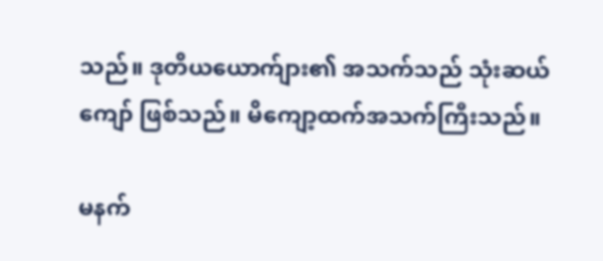သည်။ ဒုတိယယောက်ျား၏ အသက်သည် သုံးဆယ်ကျော် ဖြစ်သည်။ မိကျော့ထက်အသက်ကြီးသည်။

မနက်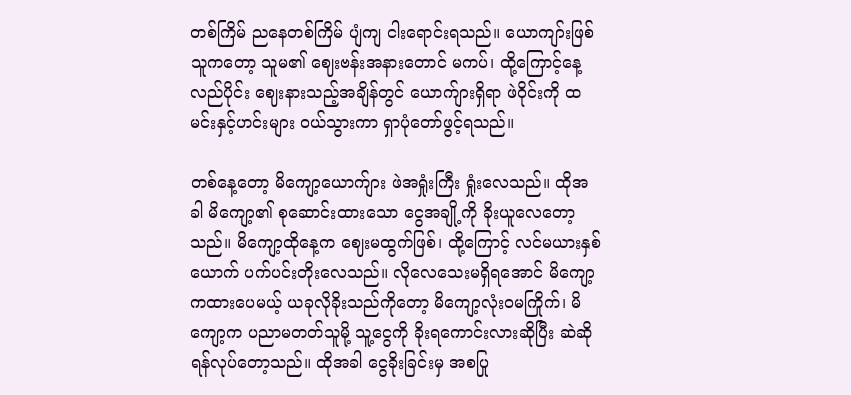တစ်ကြိမ် ညနေတစ်ကြိမ် ပျံကျ ငါးရောင်းရသည်။ ယောကျာ်းဖြစ်သူကတော့ သူမ၏ ဈေးဗန်းအနားတောင် မကပ်၊ ထို့ကြောင့်နေ့လည်ပိုင်း ဈေးနားသည့်အချိန်တွင် ယောက်ျားရှိရာ ဖဲဝိုင်းကို ထမင်းနှင့်ဟင်းများ ၀ယ်သွားကာ ရှာပုံတော်ဖွင့်ရသည်။

တစ်နေ့တော့ မိကျော့ယောက်ျား ဖဲအရှုံးကြီး ရှုံးလေသည်။ ထိုအခါ မိကျော့၏ စုဆောင်းထားသော ငွေအချို့ကို ခိုးယူလေတော့သည်။ မိကျော့ထိုနေ့က ဈေးမထွက်ဖြစ်၊ ထို့ကြောင့် လင်မယားနှစ်ယောက် ပက်ပင်းတိုးလေသည်။ လိုလေသေးမရှိရအောင် မိကျော့ကထားပေမယ့် ယခုလိုခိုးသည်ကိုတော့ မိကျော့လုံး၀မကြိုက်၊ မိကျော့က ပညာမတတ်သူမို့ သူ့ငွေကို ခိုးရကောင်းလားဆိုပြီး ဆဲဆိုရန်လုပ်တော့သည်။ ထိုအခါ ငွေခိုးခြင်းမှ အစပြု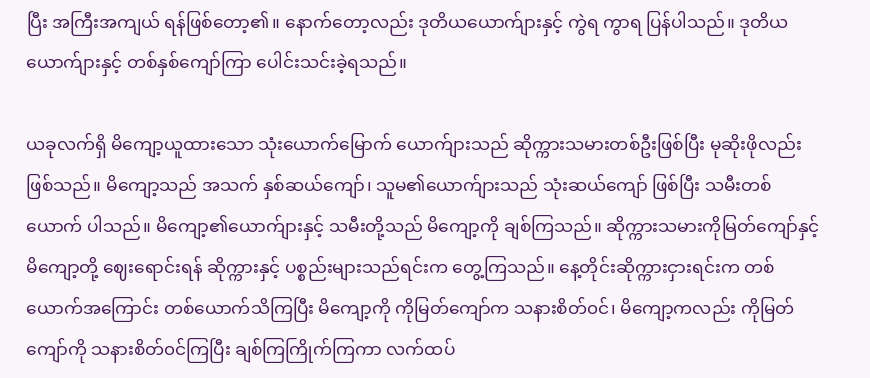ပြီး အကြီးအကျယ် ရန်ဖြစ်တော့၏။ နောက်တော့လည်း ဒုတိယယောက်ျားနှင့် ကွဲရ ကွာရ ပြန်ပါသည်။ ဒုတိယယောက်ျားနှင့် တစ်နှစ်ကျော်ကြာ ပေါင်းသင်းခဲ့ရသည်။

ယခုလက်ရှိ မိကျော့ယူထားသော သုံးယောက်မြောက် ယောက်ျားသည် ဆိုက္ကားသမားတစ်ဦးဖြစ်ပြီး မုဆိုးဖိုလည်းဖြစ်သည်။ မိကျော့သည် အသက် နှစ်ဆယ်ကျော်၊ သူမ၏ယောက်ျားသည် သုံးဆယ်ကျော် ဖြစ်ပြီး သမီးတစ်ယောက် ပါသည်။ မိကျော့၏ယောက်ျားနှင့် သမီးတို့သည် မိကျော့ကို ချစ်ကြသည်။ ဆိုက္ကားသမားကိုမြတ်ကျော်နှင့် မိကျော့တို့ ဈေးရောင်းရန် ဆိုက္ကားနှင့် ပစ္စည်းများသည်ရင်းက တွေ့ကြသည်။ နေ့တိုင်းဆိုက္ကားငှားရင်းက တစ်ယောက်အကြောင်း တစ်ယောက်သိကြပြီး မိကျော့ကို ကိုမြတ်ကျော်က သနားစိတ်၀င်၊ မိကျော့ကလည်း ကိုမြတ်ကျော်ကို သနားစိတ်၀င်ကြပြီး ချစ်ကြကြိုက်ကြကာ လက်ထပ်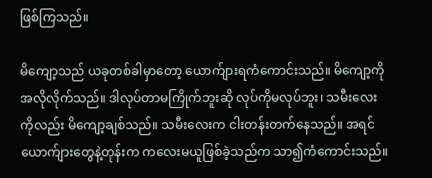ဖြစ်ကြသည်။

မိကျော့သည် ယခုတစ်ခါမှာတော့ ယောက်ျားရကံကောင်းသည်။ မိကျော့ကို အလိုလိုက်သည်။ ဒါလုပ်တာမကြိုက်ဘူးဆို လုပ်ကိုမလုပ်ဘူး၊ သမီးလေးကိုလည်း မိကျော့ချစ်သည်။ သမီးလေးက ငါးတန်းတက်နေသည်။ အရင်ယောက်ျားတွေနဲ့တုန်းက ကလေးမယူဖြစ်ခဲ့သည်က သာ၍ကံကောင်းသည်။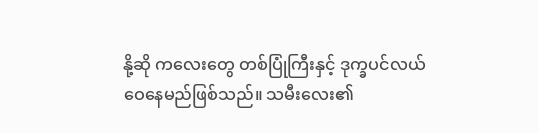နို့ဆို ကလေးတွေ တစ်ပြုံကြီးနှင့် ဒုက္ခပင်လယ်ဝေနေမည်ဖြစ်သည်။ သမီးလေး၏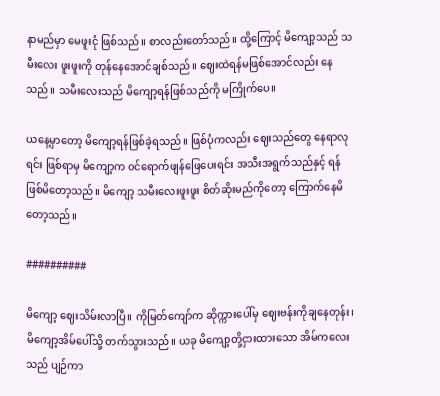နာမည်မှာ မေဖူးငုံ ဖြစ်သည်။ စာလည်းတော်သည်။ ထို့ကြောင့် မိကျော့သည် သမီးလေး ဖူးဖူးကို တုန်နေအောင်ချစ်သည်။ ဈေးထဲရန်မဖြစ်အောင်လည်း နေသည်။ သမီးလေးသည် မိကျော့ရန်ဖြစ်သည်ကို မကြိုက်ပေ။

ယနေ့မှာတော့ မိကျော့ရန်ဖြစ်ခဲ့ရသည်။ ဖြစ်ပုံကလည်း ဈေးသည်တွေ နေရာလုရင်း ဖြစ်ရာမှ မိကျော့က ၀င်ရောက်ဖျန်ဖြေပေးရင်း အသီးအရွက်သည်နှင့် ရန်ဖြစ်မိတော့သည်။ မိကျော့ သမီးလေးဖူးဖူး စိတ်ဆိုးမည်ကိုတော့ ကြောက်နေမိတော့သည်။

##########

မိကျော့ ဈေးသိမ်းလာပြီ။ ကိုမြတ်ကျော်က ဆိုက္ကားပေါ်မှ ဈေးဗန်းကိုချနေတုန်း၊ မိကျော့အိမ်ပေါ်သို့ တက်သွားသည်။ ယခု မိကျော့တို့ငှားထားသော အိမ်ကလေးသည် ပျဉ်ကာ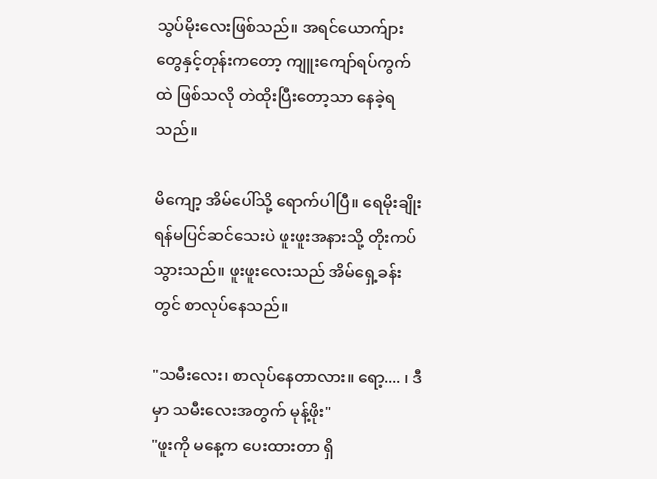သွပ်မိုးလေးဖြစ်သည်။ အရင်ယောက်ျားတွေနှင့်တုန်းကတော့ ကျူးကျော်ရပ်ကွက်ထဲ ဖြစ်သလို တဲထိုးပြီးတော့သာ နေခဲ့ရသည်။

မိကျော့ အိမ်ပေါ်သို့ ရောက်ပါပြီ။ ရေမိုးချိုးရန်မပြင်ဆင်သေးပဲ ဖူးဖူးအနားသို့ တိုးကပ်သွားသည်။ ဖူးဖူးလေးသည် အိမ်ရှေ့ခန်းတွင် စာလုပ်နေသည်။

"သမီးလေး၊ စာလုပ်နေတာလား။ ရော့.... ၊ ဒီမှာ သမီးလေးအတွက် မုန့်ဖိုး"
"ဖူးကို မနေ့က ပေးထားတာ ရှိ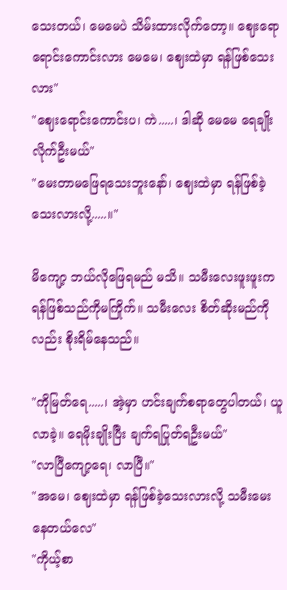သေးတယ်၊ မေမေပဲ သိမ်းထားလိုက်တော့။ ဈေးရော ရောင်းကောင်းလား မေမေ၊ ဈေးထဲမှာ ရန်ဖြစ်သေးလား"
"ဈေးရောင်းကောင်းပ၊ ကဲ.....၊ ဒါဆို မေမေ ရေချိုးလိုက်ဦးမယ်"
"မေးတာမဖြေရသေးဘူးနော်၊ ဈေးထဲမှာ ရန်ဖြစ်ခဲ့သေးလားလို့.....။"

မိကျော့ ဘယ်လိုဖြေရမည် မသိ။ သမီးလေးဖူးဖူးက ရန်ဖြစ်သည်ကိုမကြိုက်။ သမီးလေး စိတ်ဆိုးမည်ကိုလည်း စိုးရိမ်နေသည်။

"ကိုမြတ်ရေ.....၊ အဲ့မှာ ဟင်းချက်စရာတွေပါတယ်၊ ယူလာခဲ့။ ရေမိုးချိုးပြီး ချက်ရပြုတ်ရဦးမယ်"
"လာပြီကျော့ရေ၊ လာပြီ။"
"အမေ၊ ဈေးထဲမှာ ရန်ဖြစ်ခဲ့သေးလားလို့ သမီးမေးနေတယ်လေ"
"ကိုယ့်စာ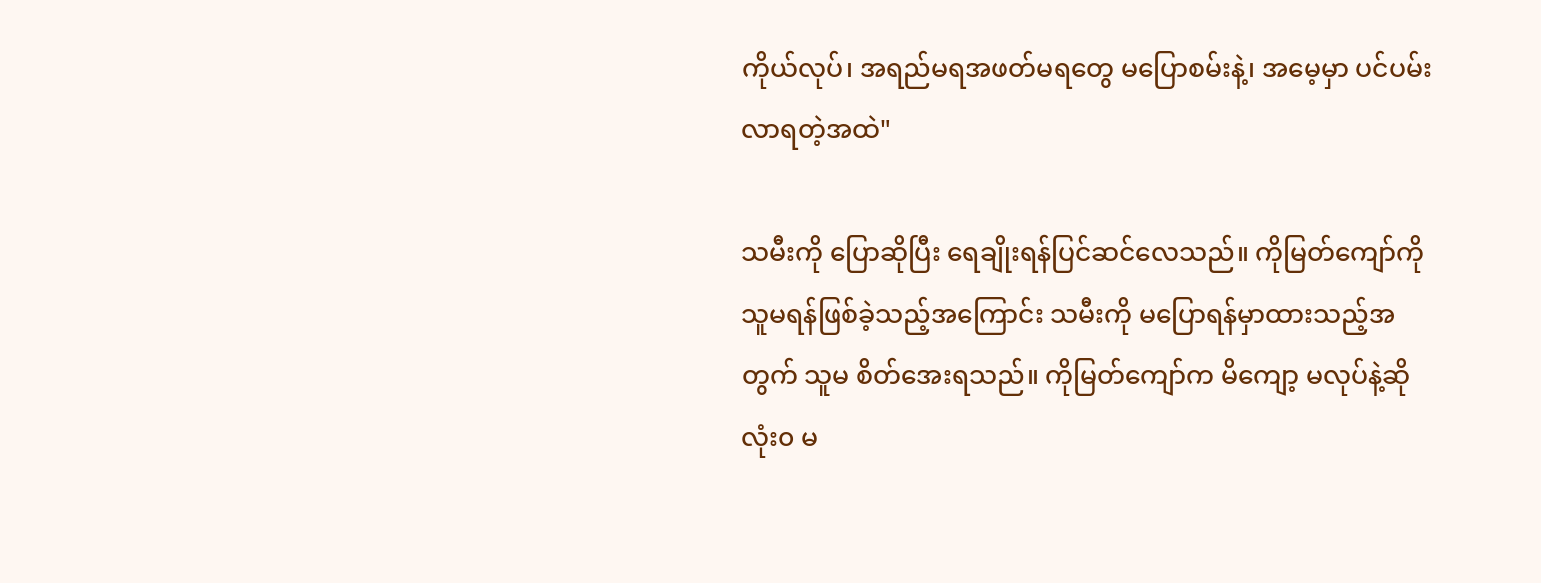ကိုယ်လုပ်၊ အရည်မရအဖတ်မရတွေ မပြောစမ်းနဲ့၊ အမေ့မှာ ပင်ပမ်းလာရတဲ့အထဲ"

သမီးကို ပြောဆိုပြီး ရေချိုးရန်ပြင်ဆင်လေသည်။ ကိုမြတ်ကျော်ကို သူမရန်ဖြစ်ခဲ့သည့်အကြောင်း သမီးကို မပြောရန်မှာထားသည့်အတွက် သူမ စိတ်အေးရသည်။ ကိုမြတ်ကျော်က မိကျော့ မလုပ်နဲ့ဆို လုံး၀ မ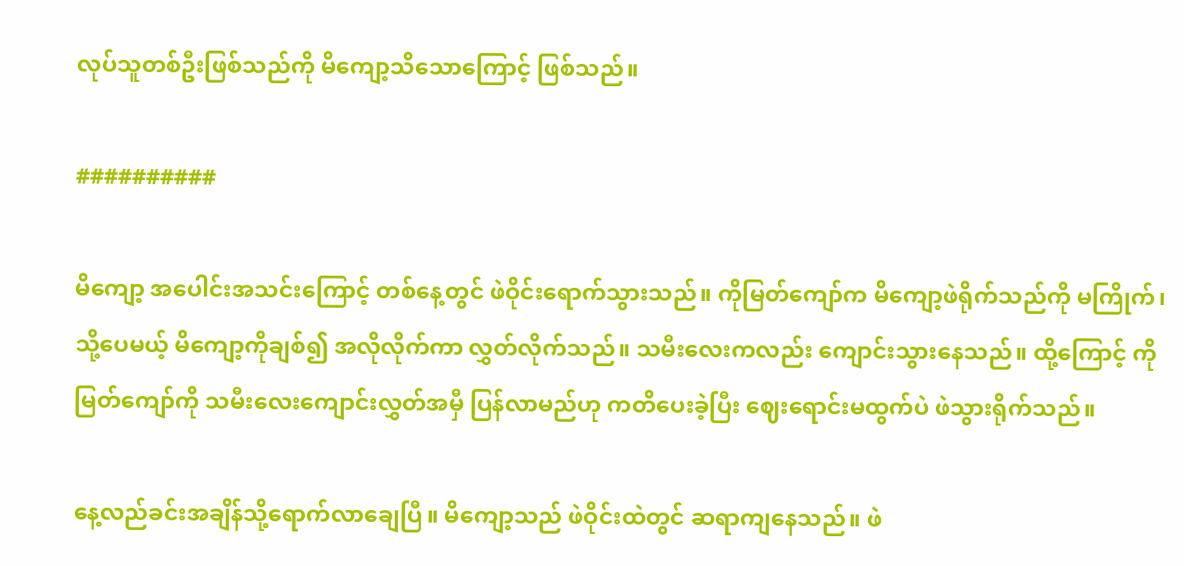လုပ်သူတစ်ဦးဖြစ်သည်ကို မိကျော့သိသောကြောင့် ဖြစ်သည်။

##########

မိကျော့ အပေါင်းအသင်းကြောင့် တစ်နေ့တွင် ဖဲဝိုင်းရောက်သွားသည်။ ကိုမြတ်ကျော်က မိကျော့ဖဲရိုက်သည်ကို မကြိုက်၊ သို့ပေမယ့် မိကျော့ကိုချစ်၍ အလိုလိုက်ကာ လွှတ်လိုက်သည်။ သမီးလေးကလည်း ကျောင်းသွားနေသည်။ ထို့ကြောင့် ကိုမြတ်ကျော်ကို သမီးလေးကျောင်းလွှတ်အမှီ ပြန်လာမည်ဟု ကတိပေးခဲ့ပြီး ဈေးရောင်းမထွက်ပဲ ဖဲသွားရိုက်သည်။

နေ့လည်ခင်းအချိန်သို့ရောက်လာချေပြီ။ မိကျော့သည် ဖဲဝိုင်းထဲတွင် ဆရာကျနေသည်။ ဖဲ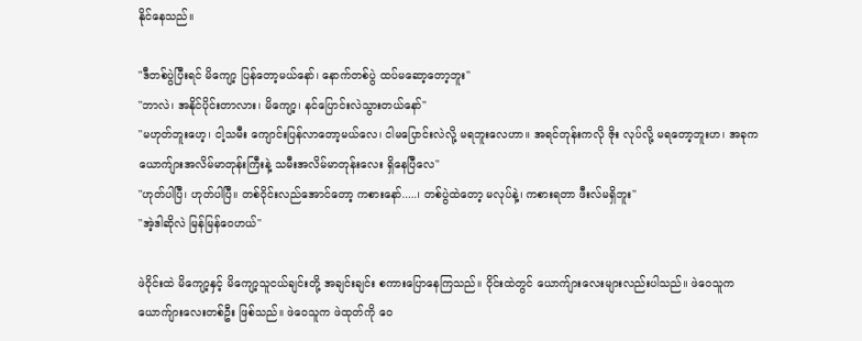နိုင်နေသည်။

"ဒီတစ်ပွဲပြီးရင် မိကျော့ ပြန်တော့မယ်နော်၊ နောက်တစ်ပွဲ ထပ်မဆော့တော့ဘူး"
"ဘာလဲ၊ အနိုင်ပိုင်းတာလား၊ မိကျော့၊ နင်ပြောင်းလဲသွားတယ်နော်"
"မဟုတ်ဘူးဟေ့၊ ငါ့သမီး ကျောင်းပြန်လာတော့မယ်လေ၊ ငါမပြောင်းလဲလို့ မရဘူးလေဟာ။ အရင်တုန်းကလို ဇိုး လုပ်လို့ မရတော့ဘူးဟ၊ အခုက ယောက်ျားအလိမ်မာတုန်းကြီးနဲ့ သမီးအလိမ်မာတုန်းလေး ရှိနေပြီလေ"
"ဟုတ်ပါပြီ၊ ဟုတ်ပါပြီ။ တစ်ဝိုင်းလည်အောင်တော့ ကစားနော်.....၊ တစ်ပွဲထဲတော့ မလုပ်နဲ့၊ ကစားရတာ ဖီးလ်မရှိဘူး"
"အဲ့ဒါဆိုလဲ မြန်မြန်ဝေဟယ်"

ဖဲဝိုင်းထဲ မိကျော့နှင့် မိကျော့သူငယ်ချင်းတို့ အချင်းချင်း စကားပြောနေကြသည်။ ဝိုင်းထဲတွင် ယောက်ျားလေးများလည်းပါသည်။ ဖဲဝေသူက ယောက်ျားလေးတစ်ဦး ဖြစ်သည်။ ဖဲဝေသူက ဖဲထုတ်ကို ဝေ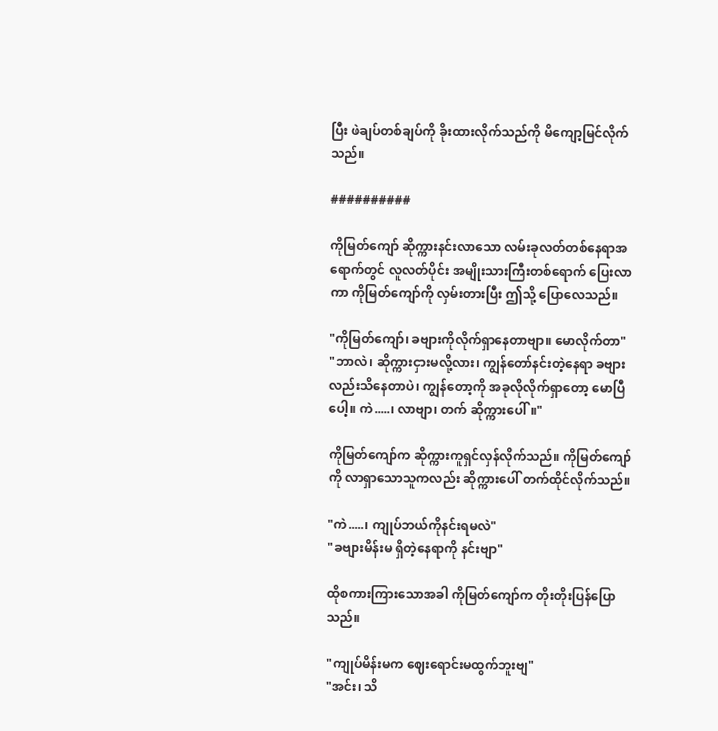ပြီး ဖဲချပ်တစ်ချပ်ကို ခိုးထားလိုက်သည်ကို မိကျော့မြင်လိုက်သည်။

##########

ကိုမြတ်ကျော် ဆိုက္ကားနင်းလာသော လမ်းခုလတ်တစ်နေရာအရောက်တွင် လူလတ်ပိုင်း အမျိုးသားကြီးတစ်ရောက် ပြေးလာကာ ကိုမြတ်ကျော်ကို လှမ်းတားပြီး ဤသို့ ပြောလေသည်။

"ကိုမြတ်ကျော်၊ ခဗျားကိုလိုက်ရှာနေတာဗျာ။ မောလိုက်တာ"
"ဘာလဲ၊ ဆိုက္ကားငှားမလို့လား၊ ကျွန်တော်နင်းတဲ့နေရာ ခဗျားလည်းသိနေတာပဲ၊ ကျွန်တော့ကို အခုလိုလိုက်ရှာတော့ မောပြီပေါ့။ ကဲ.....၊ လာဗျာ၊ တက် ဆိုက္ကားပေါ်။"

ကိုမြတ်ကျော်က ဆိုက္ကားကူရှင်လှန်လိုက်သည်။ ကိုမြတ်ကျော်ကို လာရှာသောသူကလည်း ဆိုက္ကားပေါ် တက်ထိုင်လိုက်သည်။

"ကဲ.....၊ ကျုပ်ဘယ်ကိုနင်းရမလဲ"
"ခဗျားမိန်းမ ရှိတဲ့နေရာကို နင်းဗျာ"

ထိုစကားကြားသောအခါ ကိုမြတ်ကျော်က တိုးတိုးပြန်ပြောသည်။

"ကျုပ်မိန်းမက ဈေးရောင်းမထွက်ဘူးဗျ"
"အင်း၊ သိ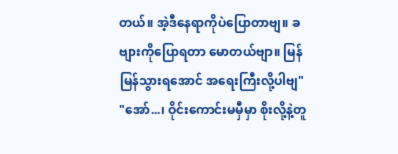တယ်။ အဲ့ဒီနေရာကိုပဲပြောတာဗျ။ ခဗျားကိုပြောရတာ မောတယ်ဗျာ။ မြန်မြန်သွားရအောင် အရေးကြီးလို့ပါဗျ"
"အော်...၊ ဝိုင်းကောင်းမမှီမှာ စိုးလို့နဲ့တူ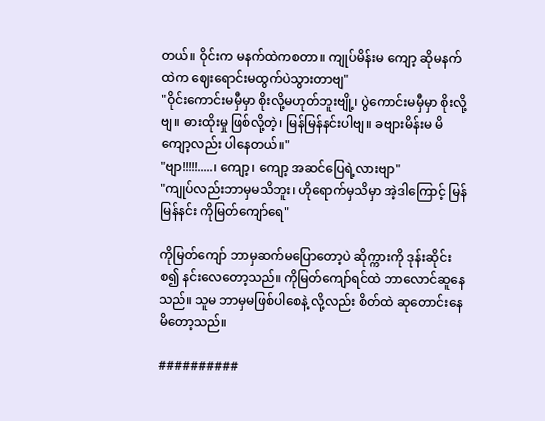တယ်။ ဝိုင်းက မနက်ထဲကစတာ။ ကျုပ်မိန်းမ ကျော့ ဆိုမနက်ထဲက ဈေးရောင်းမထွက်ပဲသွားတာဗျ"
"ဝိုင်းကောင်းမမှီမှာ စိုးလို့မဟုတ်ဘူးဗျို့၊ ပွဲကောင်းမမှီမှာ စိုးလို့ဗျ။ ဓားထိုးမှု ဖြစ်လို့တဲ့၊ မြန်မြန်နင်းပါဗျ။ ခဗျားမိန်းမ မိကျော့လည်း ပါနေတယ်။"
"ဗျာ!!!!!.....၊ ကျော့၊ ကျော့ အဆင်ပြေရဲ့လားဗျာ"
"ကျုပ်လည်းဘာမှမသိဘူး၊ ဟိုရောက်မှသိမှာ အဲ့ဒါကြောင့် မြန်မြန်နင်း ကိုမြတ်ကျော်ရေ"

ကိုမြတ်ကျော် ဘာမှဆက်မပြောတော့ပဲ ဆိုက္ကားကို ဒုန်းဆိုင်း စ၍ နင်းလေတော့သည်။ ကိုမြတ်ကျော်ရင်ထဲ ဘာလောင်ဆူနေသည်။ သူမ ဘာမှမဖြစ်ပါစေနဲ့ လို့လည်း စိတ်ထဲ ဆုတောင်းနေမိတော့သည်။

##########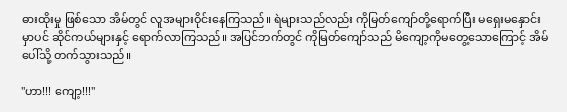ဓားထိုးမှု ဖြစ်သော အိမ်တွင် လူအများဝိုင်းနေကြသည်။ ရဲများသည်လည်း ကိုမြတ်ကျော်တို့ရောက်ပြီး မရှေးမနှောင်းမှာပင် ဆိုင်ကယ်များနှင့် ရောက်လာကြသည်။ အပြင်ဘက်တွင် ကိုမြတ်ကျော်သည် မိကျော့ကိုမတွေ့သောကြောင့် အိမ်ပေါ်သို့ တက်သွားသည်။

"ဟာ!!! ကျော့!!!"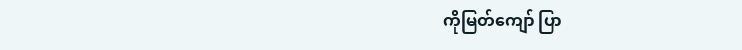ကိုမြတ်ကျော် ပြာ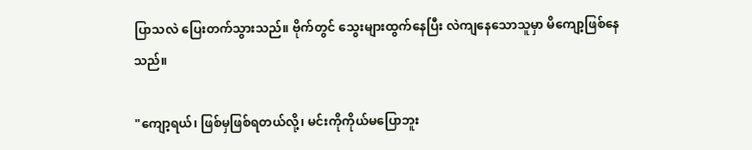ပြာသလဲ ပြေးတက်သွားသည်။ ဗိုက်တွင် သွေးများထွက်နေပြီး လဲကျနေသောသူမှာ မိကျော့ဖြစ်နေသည်။

"ကျော့ရယ်၊ ဖြစ်မှဖြစ်ရတယ်လို့၊ မင်းကိုကိုယ်မပြောဘူး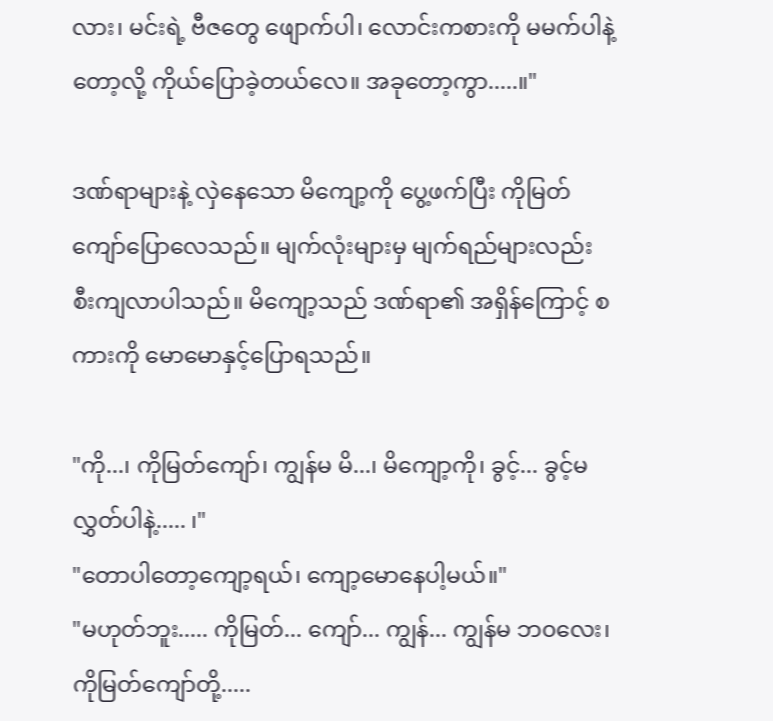လား၊ မင်းရဲ့ ဗီဇတွေ ဖျောက်ပါ၊ လောင်းကစားကို မမက်ပါနဲ့တော့လို့ ကိုယ်ပြောခဲ့တယ်လေ။ အခုတော့ကွာ.....။"

ဒဏ်ရာများနဲ့ လှဲနေသော မိကျော့ကို ပွေ့ဖက်ပြီး ကိုမြတ်ကျော်ပြောလေသည်။ မျက်လုံးများမှ မျက်ရည်များလည်း စီးကျလာပါသည်။ မိကျော့သည် ဒဏ်ရာ၏ အရှိန်ကြောင့် စကားကို မောမောနှင့်ပြောရသည်။

"ကို...၊ ကိုမြတ်ကျော်၊ ကျွန်မ မိ...၊ မိကျော့ကို၊ ခွင့်... ခွင့်မလွှတ်ပါနဲ့..... ၊"
"တောပါတော့ကျော့ရယ်၊ ကျော့မောနေပါ့မယ်။"
"မဟုတ်ဘူး..... ကိုမြတ်... ကျော်... ကျွန်... ကျွန်မ ဘ၀လေး၊ ကိုမြတ်ကျော်တို့.....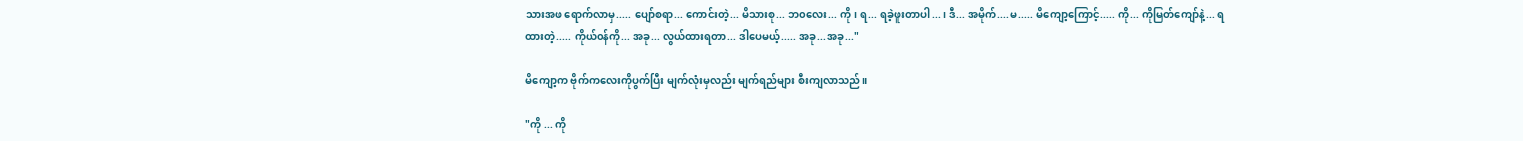သားအဖ ရောက်လာမှ..... ပျော်စရာ... ကောင်းတဲ့... မိသားစု... ဘ၀လေး... ကို၊ ရ... ရခဲ့ဖူးတာပါ...၊ ဒီ... အမိုက်....မ..... မိကျော့ကြောင့်..... ကို... ကိုမြတ်ကျော်နဲ့... ရထားတဲ့..... ကိုယ်၀န်ကို... အခု... လွယ်ထားရတာ... ဒါပေမယ့်..... အခု...အခု..."

မိကျော့က ဗိုက်ကလေးကိုပွက်ပြီး မျက်လုံးမှလည်း မျက်ရည်များ စီးကျလာသည်။

"ကို ... ကို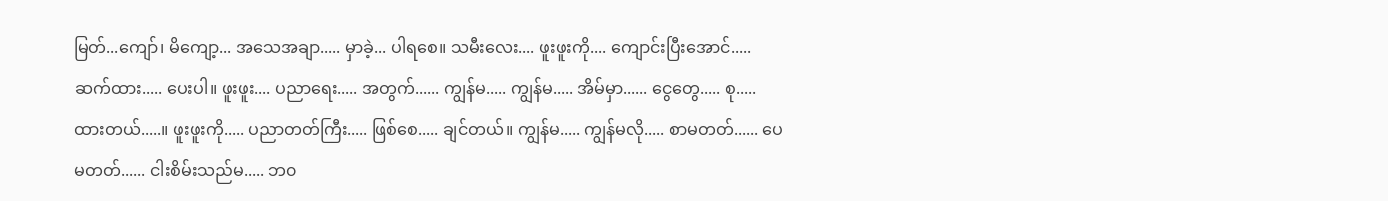မြတ်...ကျော်၊ မိကျော့... အသေအချာ..... မှာခဲ့... ပါရစေ။ သမီးလေး.... ဖူးဖူးကို.... ကျောင်းပြီးအောင်..... ဆက်ထား..... ပေးပါ။ ဖူးဖူး.... ပညာရေး..... အတွက်...... ကျွန်မ..... ကျွန်မ..... အိမ်မှာ...... ငွေတွေ..... စု..... ထားတယ်.....။ ဖူးဖူးကို..... ပညာတတ်ကြီး..... ဖြစ်စေ..... ချင်တယ်။ ကျွန်မ..... ကျွန်မလို..... စာမတတ်...... ပေမတတ်...... ငါးစိမ်းသည်မ..... ဘ၀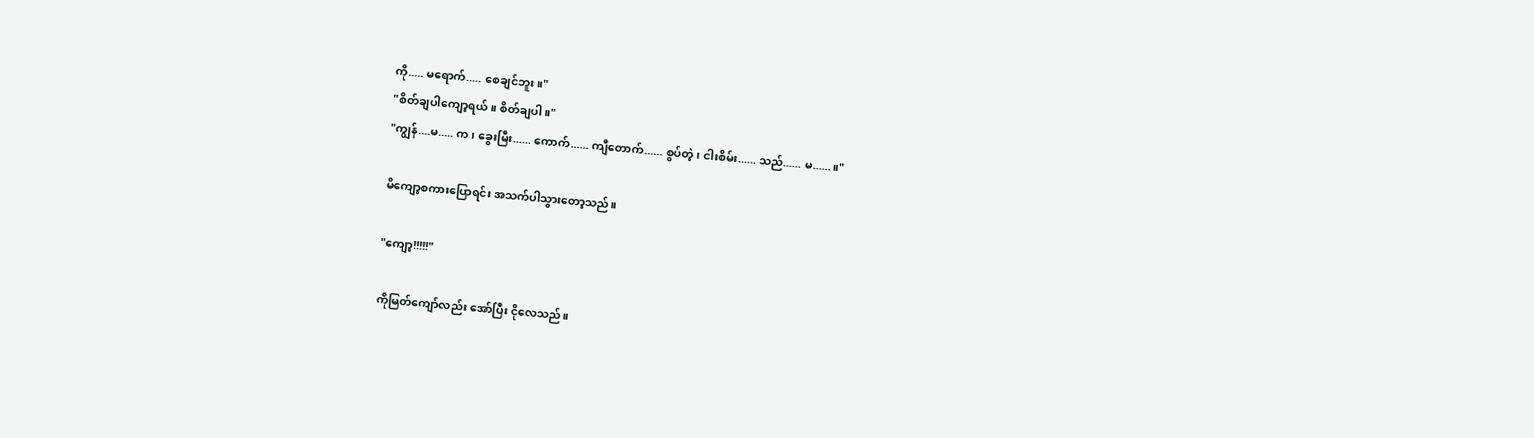ကို..... မရောက်..... စေချင်ဘူး။"
"စိတ်ချပါကျော့ရယ်။ စိတ်ချပါ။"
"ကျွန်....မ..... က၊ ခွေးမြီး...... ကောက်...... ကျီတောက်...... စွပ်တဲ့၊ ငါးစိမ်း...... သည်...... မ......။"

မိကျော့စကားပြောရင်း အသက်ပါသွားတော့သည်။

"ကျော့!!!!!"

ကိုမြတ်ကျော်လည်း အော်ပြီး ငိုလေသည်။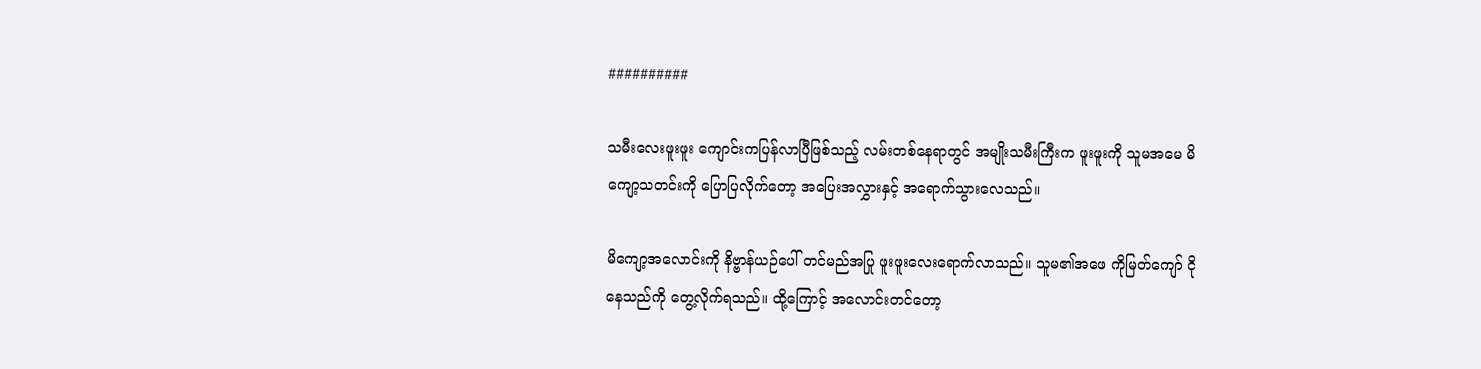##########

သမီးလေးဖူးဖူး ကျောင်းကပြန်လာပြီဖြစ်သည့် လမ်းတစ်နေရာတွင် အမျိုးသမီးကြီးက ဖူးဖူးကို သူမအမေ မိကျော့သတင်းကို ပြောပြလိုက်တော့ အပြေးအလွှားနှင့် အရောက်သွားလေသည်။

မိကျော့အလောင်းကို နိဗ္ဗာန်ယဉ်ပေါ် တင်မည်အပြု ဖူးဖူးလေးရောက်လာသည်။ သူမ၏အဖေ ကိုမြတ်ကျော် ငိုနေသည်ကို တွေ့လိုက်ရသည်။ ထို့ကြောင့် အလောင်းတင်တော့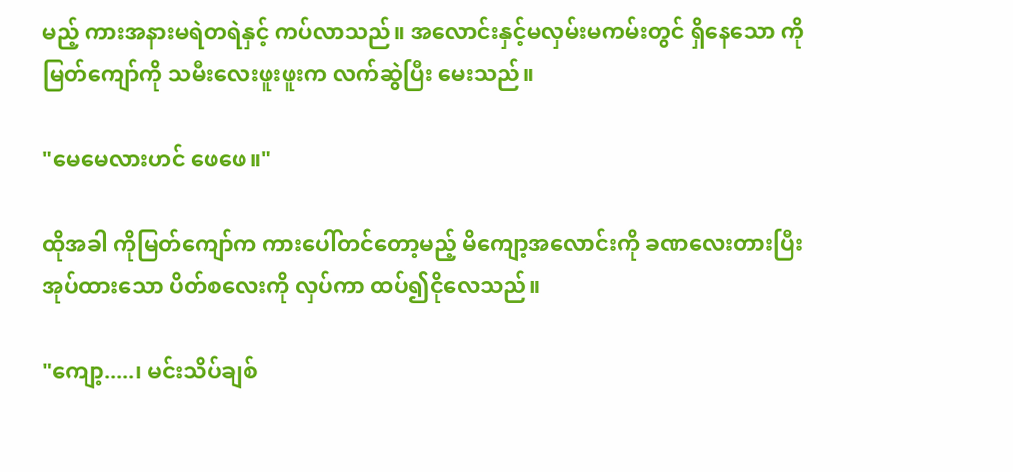မည့် ကားအနားမရဲတရဲနှင့် ကပ်လာသည်။ အလောင်းနှင့်မလှမ်းမကမ်းတွင် ရှိနေသော ကိုမြတ်ကျော်ကို သမီးလေးဖူးဖူးက လက်ဆွဲပြီး မေးသည်။

"မေမေလားဟင် ဖေဖေ။"

ထိုအခါ ကိုမြတ်ကျော်က ကားပေါ်တင်တော့မည့် မိကျော့အလောင်းကို ခဏလေးတားပြီး အုပ်ထားသော ပိတ်စလေးကို လှပ်ကာ ထပ်၍ငိုလေသည်။

"ကျော့.....၊ မင်းသိပ်ချစ်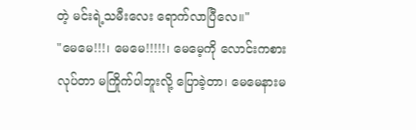တဲ့ မင်းရဲ့သမီးလေး ရောက်လာပြီလေ။"
"မေမေ!!!၊ မေမေ!!!!!၊ မေမေ့ကို လောင်းကစားလုပ်တာ မကြိုက်ပါဘူးလို့ ပြောခဲ့တာ၊ မေမေနားမ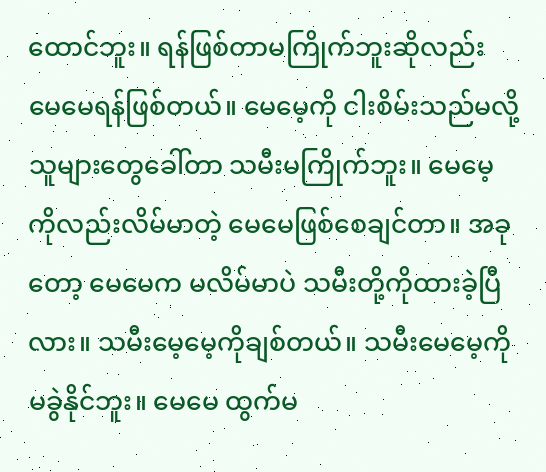ထောင်ဘူး။ ရန်ဖြစ်တာမကြိုက်ဘူးဆိုလည်း မေမေရန်ဖြစ်တယ်။ မေမေ့ကို ငါးစိမ်းသည်မလို့ သူများတွေခေါ်တာ သမီးမကြိုက်ဘူး။ မေမေ့ကိုလည်းလိမ်မာတဲ့ မေမေဖြစ်စေချင်တာ။ အခုတော့ မေမေက မလိမ်မာပဲ သမီးတို့ကိုထားခဲ့ပြီလား။ သမီးမေ့မေ့ကိုချစ်တယ်။ သမီးမေမေ့ကို မခွဲနိုင်ဘူး။ မေမေ ထွက်မ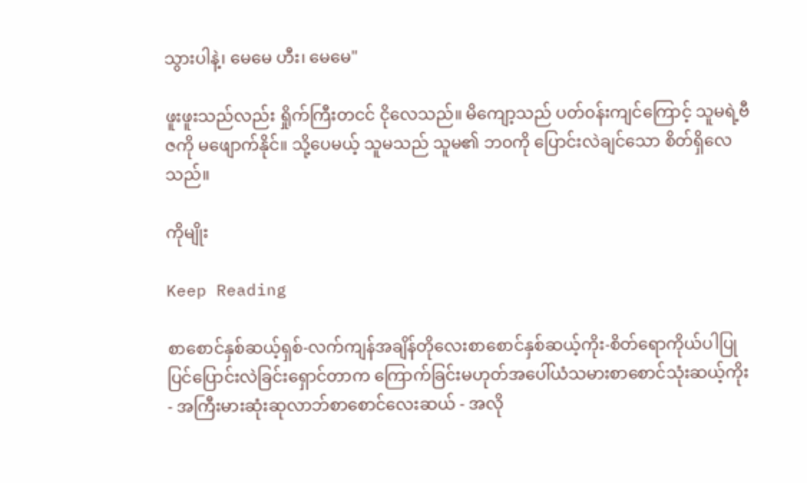သွားပါနဲ့၊ မေမေ ဟီး၊ မေမေ"

ဖူးဖူးသည်လည်း ရှိုက်ကြီးတငင် ငိုလေသည်။ မိကျော့သည် ပတ်၀န်းကျင်ကြောင့် သူမရဲ့ဗီဇကို မဖျောက်နိုင်။ သို့ပေမယ့် သူမသည် သူမ၏ ဘ၀ကို ပြောင်းလဲချင်သော စိတ်ရှိလေသည်။

ကိုမျိုး

Keep Reading

စာစောင်နှစ်ဆယ့်ရှစ်-လက်ကျန်အချိန်တိုလေးစာစောင်နှစ်ဆယ့်ကိုး-စိတ်ရောကိုယ်ပါပြုပြင်ပြောင်းလဲခြင်းရှောင်တာက ကြောက်ခြင်းမဟုတ်အပေါ်ယံသမားစာစောင်သုံးဆယ့်ကိုး - အကြီးမားဆုံးဆုလာဘ်စာစောင်လေးဆယ် - အလို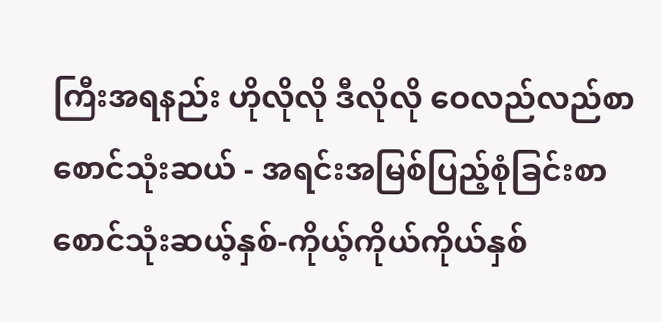ကြီးအရနည်း ဟိုလိုလို ဒီလိုလို ဝေလည်လည်စာစောင်သုံးဆယ် - အရင်းအမြစ်ပြည့်စုံခြင်းစာစောင်သုံးဆယ့်နှစ်-ကိုယ့်ကိုယ်ကိုယ်နှစ်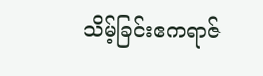သိမ့်ခြင်းဧကရာဇ်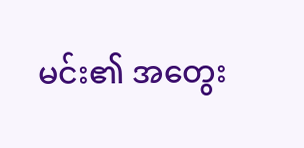မင်း၏ အတွေး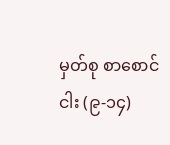မှတ်စု စာစောင်ငါး (၉-၁၄)